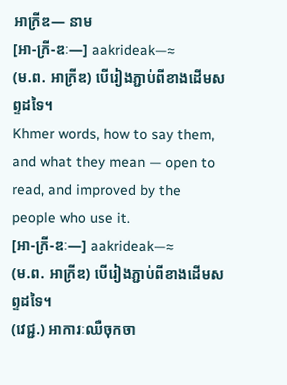អាក្រីឌ— នាម
[អា-ក្រី-ឌៈ—] aakrideak—≈
(ម.ព. អាក្រីឌ) បើរៀងភ្ជាប់ពីខាងដើមសព្ទដទៃ។
Khmer words, how to say them, and what they mean — open to read, and improved by the people who use it.
[អា-ក្រី-ឌៈ—] aakrideak—≈
(ម.ព. អាក្រីឌ) បើរៀងភ្ជាប់ពីខាងដើមសព្ទដទៃ។
(វេជ្ជ.) អាការៈឈឺចុកចា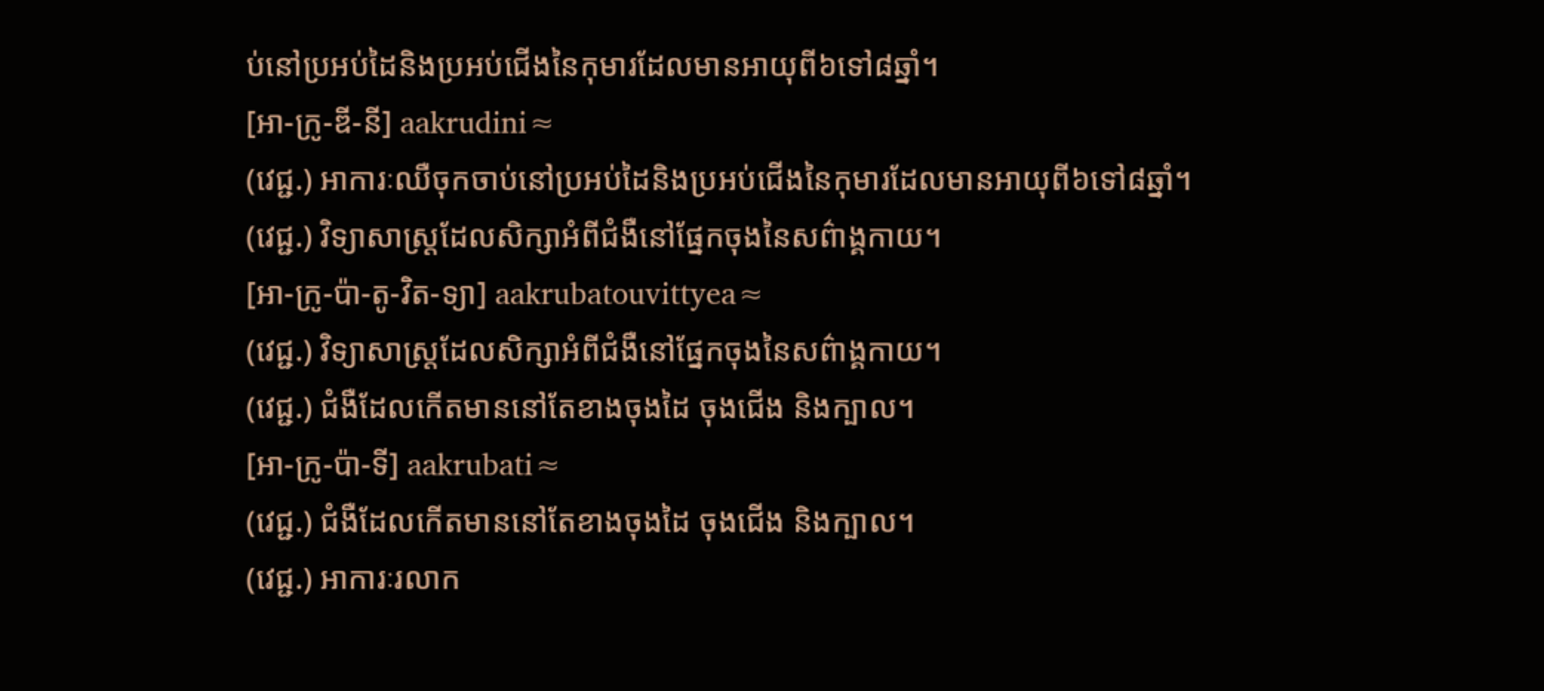ប់នៅប្រអប់ដៃនិងប្រអប់ជើងនៃកុមារដែលមានអាយុពី៦ទៅ៨ឆ្នាំ។
[អា-ក្រូ-ឌី-នី] aakrudini≈
(វេជ្ជ.) អាការៈឈឺចុកចាប់នៅប្រអប់ដៃនិងប្រអប់ជើងនៃកុមារដែលមានអាយុពី៦ទៅ៨ឆ្នាំ។
(វេជ្ជ.) វិទ្យាសាស្ត្រដែលសិក្សាអំពីជំងឺនៅផ្នែកចុងនៃសព៌ាង្គកាយ។
[អា-ក្រូ-ប៉ា-តូ-វិត-ទ្យា] aakrubatouvittyea≈
(វេជ្ជ.) វិទ្យាសាស្ត្រដែលសិក្សាអំពីជំងឺនៅផ្នែកចុងនៃសព៌ាង្គកាយ។
(វេជ្ជ.) ជំងឺដែលកើតមាននៅតែខាងចុងដៃ ចុងជើង និងក្បាល។
[អា-ក្រូ-ប៉ា-ទី] aakrubati≈
(វេជ្ជ.) ជំងឺដែលកើតមាននៅតែខាងចុងដៃ ចុងជើង និងក្បាល។
(វេជ្ជ.) អាការៈរលាក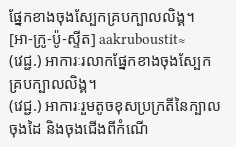ផ្នែកខាងចុងស្បែកគ្របក្បាលលិង្គ។
[អា-ក្រូ-ប៉ូ-ស្ទីត] aakruboustit≈
(វេជ្ជ.) អាការៈរលាកផ្នែកខាងចុងស្បែកគ្របក្បាលលិង្គ។
(វេជ្ជ.) អាការៈរួមតូចខុសប្រក្រតីនៃក្បាល ចុងដៃ និងចុងជើងពីកំណើ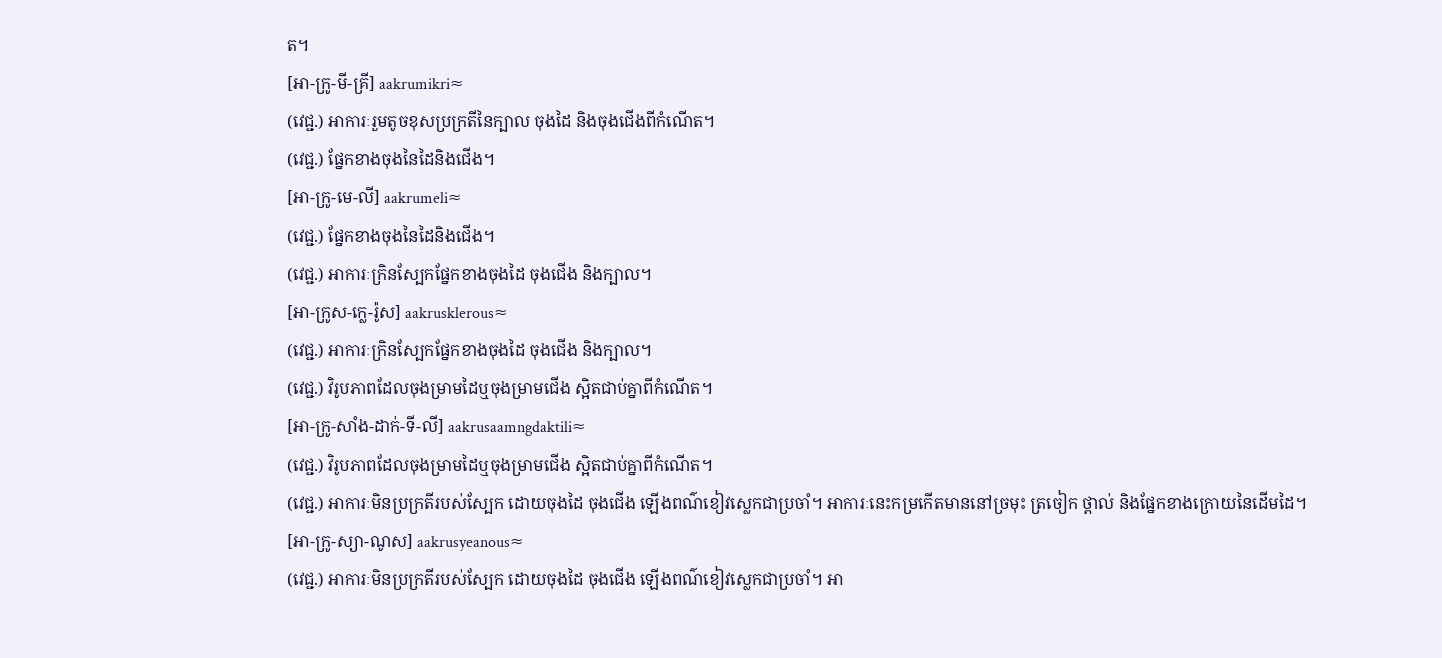ត។
[អា-ក្រូ-មី-គ្រី] aakrumikri≈
(វេជ្ជ.) អាការៈរួមតូចខុសប្រក្រតីនៃក្បាល ចុងដៃ និងចុងជើងពីកំណើត។
(វេជ្ជ.) ផ្នែកខាងចុងនៃដៃនិងជើង។
[អា-ក្រូ-មេ-លី] aakrumeli≈
(វេជ្ជ.) ផ្នែកខាងចុងនៃដៃនិងជើង។
(វេជ្ជ.) អាការៈក្រិនស្បែកផ្នែកខាងចុងដៃ ចុងជើង និងក្បាល។
[អា-ក្រូស-ក្លេ-រ៉ូស] aakrusklerous≈
(វេជ្ជ.) អាការៈក្រិនស្បែកផ្នែកខាងចុងដៃ ចុងជើង និងក្បាល។
(វេជ្ជ.) វិរូបភាពដែលចុងម្រាមដៃឬចុងម្រាមជើង ស្អិតជាប់គ្នាពីកំណើត។
[អា-ក្រូ-សាំង-ដាក់-ទី-លី] aakrusaamngdaktili≈
(វេជ្ជ.) វិរូបភាពដែលចុងម្រាមដៃឬចុងម្រាមជើង ស្អិតជាប់គ្នាពីកំណើត។
(វេជ្ជ.) អាការៈមិនប្រក្រតីរបស់ស្បែក ដោយចុងដៃ ចុងជើង ឡើងពណ៌ខៀវស្លេកជាប្រចាំ។ អាការៈនេះកម្រកើតមាននៅច្រមុះ ត្រចៀក ថ្ពាល់ និងផ្នែកខាងក្រោយនៃដើមដៃ។
[អា-ក្រូ-ស្យា-ណូស] aakrusyeanous≈
(វេជ្ជ.) អាការៈមិនប្រក្រតីរបស់ស្បែក ដោយចុងដៃ ចុងជើង ឡើងពណ៌ខៀវស្លេកជាប្រចាំ។ អា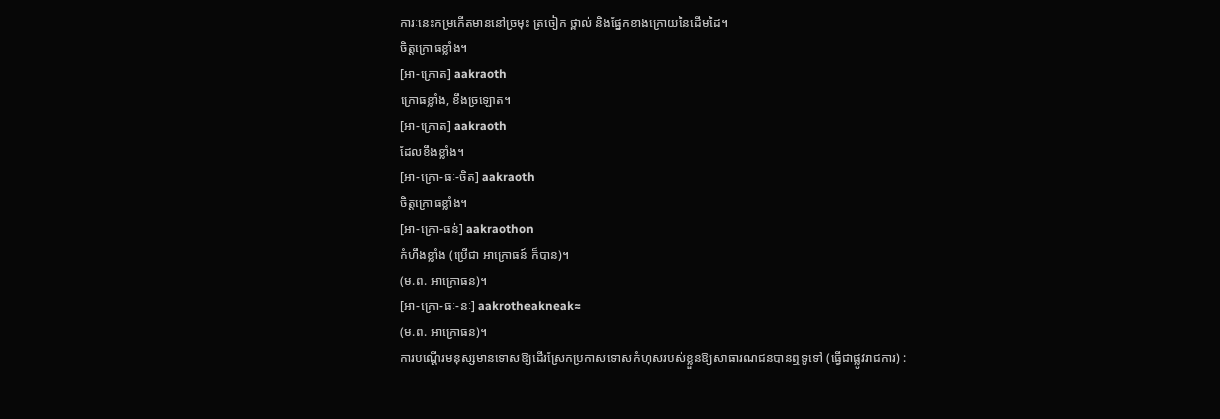ការៈនេះកម្រកើតមាននៅច្រមុះ ត្រចៀក ថ្ពាល់ និងផ្នែកខាងក្រោយនៃដើមដៃ។
ចិត្តក្រោធខ្លាំង។
[អា-ក្រោត] aakraoth
ក្រោធខ្លាំង, ខឹងច្រឡោត។
[អា-ក្រោត] aakraoth
ដែលខឹងខ្លាំង។
[អា-ក្រោ-ធៈ-ចិត] aakraoth
ចិត្តក្រោធខ្លាំង។
[អា-ក្រោ-ធន់] aakraothon
កំហឹងខ្លាំង (ប្រើជា អាក្រោធន៍ ក៏បាន)។
(ម.ព. អាក្រោធន)។
[អា-ក្រោ-ធៈ-នៈ] aakrotheakneak≈
(ម.ព. អាក្រោធន)។
ការបណ្ដើរមនុស្សមានទោសឱ្យដើរស្រែកប្រកាសទោសកំហុសរបស់ខ្លួនឱ្យសាធារណជនបានឮទូទៅ (ធ្វើជាផ្លូវរាជការ) :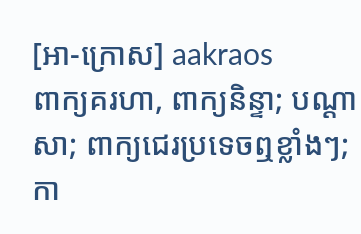[អា-ក្រោស] aakraos
ពាក្យគរហា, ពាក្យនិន្ទា; បណ្ដាសា; ពាក្យជេរប្រទេចឮខ្លាំងៗ; កា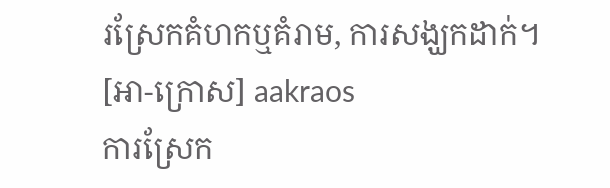រស្រែកគំហកឬគំរាម, ការសង្ឃកដាក់។
[អា-ក្រោស] aakraos
ការស្រែក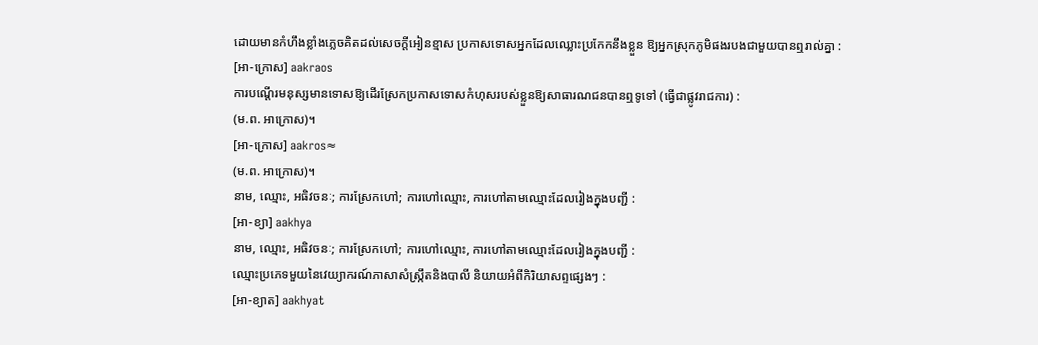ដោយមានកំហឹងខ្លាំងភ្លេចគិតដល់សេចក្ដីអៀនខ្មាស ប្រកាសទោសអ្នកដែលឈ្លោះប្រកែកនឹងខ្លួន ឱ្យអ្នកស្រុកភូមិផងរបងជាមួយបានឮរាល់គ្នា :
[អា-ក្រោស] aakraos
ការបណ្ដើរមនុស្សមានទោសឱ្យដើរស្រែកប្រកាសទោសកំហុសរបស់ខ្លួនឱ្យសាធារណជនបានឮទូទៅ (ធ្វើជាផ្លូវរាជការ) :
(ម.ព. អាក្រោស)។
[អា-ក្រោស] aakros≈
(ម.ព. អាក្រោស)។
នាម, ឈ្មោះ, អធិវចនៈ; ការស្រែកហៅ; ការហៅឈ្មោះ, ការហៅតាមឈ្មោះដែលរៀងក្នុងបញ្ជី :
[អា-ខ្យា] aakhya
នាម, ឈ្មោះ, អធិវចនៈ; ការស្រែកហៅ; ការហៅឈ្មោះ, ការហៅតាមឈ្មោះដែលរៀងក្នុងបញ្ជី :
ឈ្មោះប្រភេទមួយនៃវេយ្យាករណ៍ភាសាសំស្ក្រឹតនិងបាលី និយាយអំពីកិរិយាសព្ទផ្សេងៗ :
[អា-ខ្យាត] aakhyat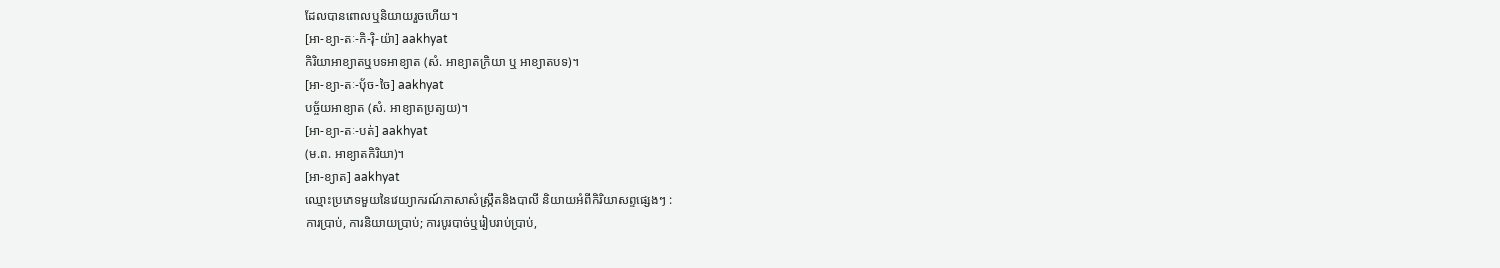ដែលបានពោលឬនិយាយរួចហើយ។
[អា-ខ្យា-តៈ-កិ-រ៉ិ-យ៉ា] aakhyat
កិរិយាអាខ្យាតឬបទអាខ្យាត (សំ. អាខ្យាតក្រិយា ឬ អាខ្យាតបទ)។
[អា-ខ្យា-តៈ-ប៉័ច-ចៃ] aakhyat
បច្ច័យអាខ្យាត (សំ. អាខ្យាតប្រត្យយ)។
[អា-ខ្យា-តៈ-បត់] aakhyat
(ម.ព. អាខ្យាតកិរិយា)។
[អា-ខ្យាត] aakhyat
ឈ្មោះប្រភេទមួយនៃវេយ្យាករណ៍ភាសាសំស្ក្រឹតនិងបាលី និយាយអំពីកិរិយាសព្ទផ្សេងៗ :
ការប្រាប់, ការនិយាយប្រាប់; ការបូរបាច់ឬរៀបរាប់ប្រាប់,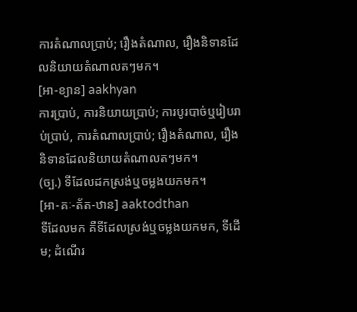ការតំណាលប្រាប់; រឿងតំណាល, រឿងនិទានដែលនិយាយតំណាលតៗមក។
[អា-ខ្យាន] aakhyan
ការប្រាប់, ការនិយាយប្រាប់; ការបូរបាច់ឬរៀបរាប់ប្រាប់, ការតំណាលប្រាប់; រឿងតំណាល, រឿងនិទានដែលនិយាយតំណាលតៗមក។
(ច្ប.) ទីដែលដកស្រង់ឬចម្លងយកមក។
[អា-គៈ-ត័ត-ឋាន] aaktodthan
ទីដែលមក គឺទីដែលស្រង់ឬចម្លងយកមក, ទីដើម; ដំណើរ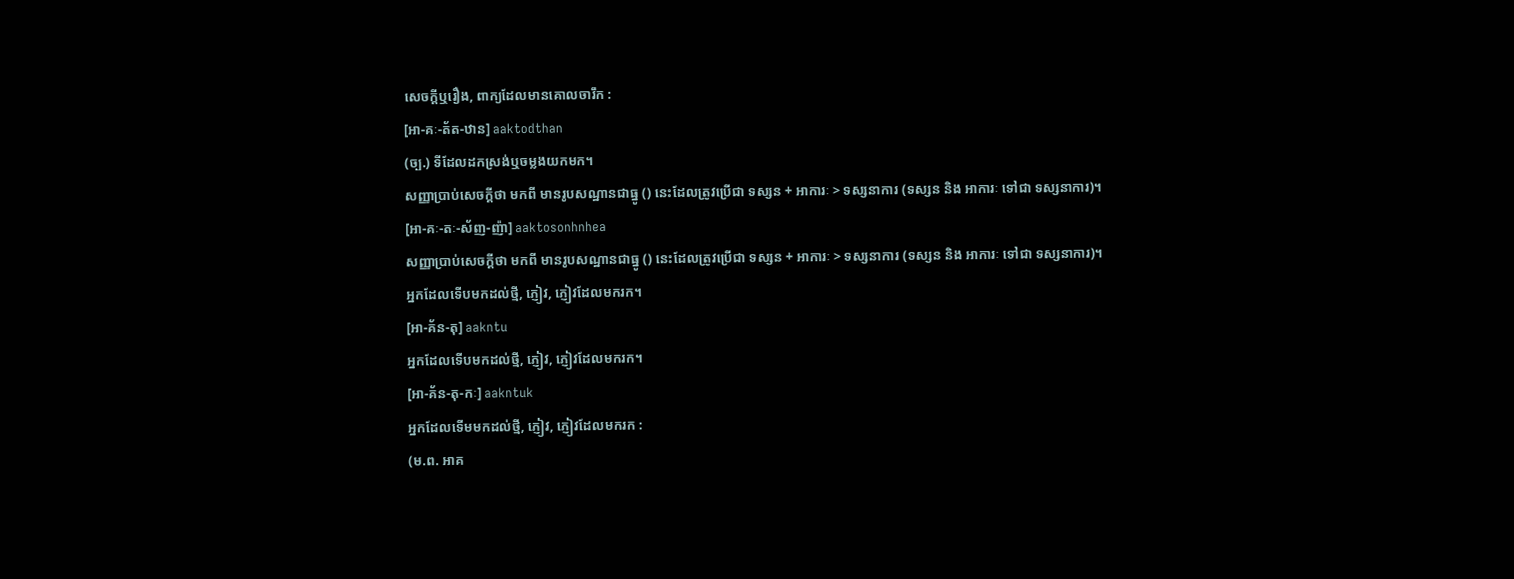សេចក្ដីឬរឿង, ពាក្យដែលមានគោលចារឹក :
[អា-គៈ-ត័ត-ឋាន] aaktodthan
(ច្ប.) ទីដែលដកស្រង់ឬចម្លងយកមក។
សញ្ញាប្រាប់សេចក្ដីថា មកពី មានរូបសណ្ឋានជាធ្នូ () នេះដែលត្រូវប្រើជា ទស្សន + អាការៈ > ទស្សនាការ (ទស្សន និង អាការៈ ទៅជា ទស្សនាការ)។
[អា-គៈ-តៈ-ស័ញ-ញ៉ា] aaktosonhnhea
សញ្ញាប្រាប់សេចក្ដីថា មកពី មានរូបសណ្ឋានជាធ្នូ () នេះដែលត្រូវប្រើជា ទស្សន + អាការៈ > ទស្សនាការ (ទស្សន និង អាការៈ ទៅជា ទស្សនាការ)។
អ្នកដែលទើបមកដល់ថ្មី, ភ្ញៀវ, ភ្ញៀវដែលមករក។
[អា-គ័ន-តុ] aakntu
អ្នកដែលទើបមកដល់ថ្មី, ភ្ញៀវ, ភ្ញៀវដែលមករក។
[អា-គ័ន-តុ-កៈ] aakntuk
អ្នកដែលទើមមកដល់ថ្មី, ភ្ញៀវ, ភ្ញៀវដែលមករក :
(ម.ព. អាគ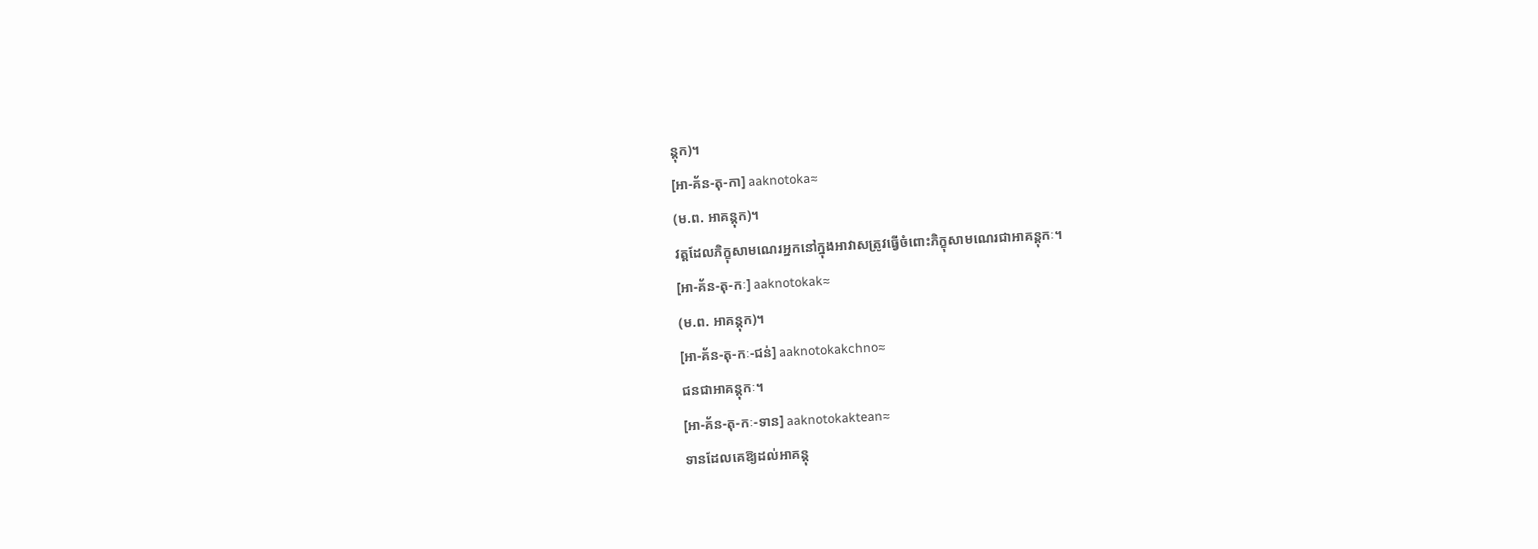ន្តុក)។
[អា-គ័ន-តុ-កា] aaknotoka≈
(ម.ព. អាគន្តុក)។
វត្តដែលភិក្ខុសាមណេរអ្នកនៅក្នុងអាវាសត្រូវធ្វើចំពោះភិក្ខុសាមណេរជាអាគន្តុកៈ។
[អា-គ័ន-តុ-កៈ] aaknotokak≈
(ម.ព. អាគន្តុក)។
[អា-គ័ន-តុ-កៈ-ជន់] aaknotokakchno≈
ជនជាអាគន្តុកៈ។
[អា-គ័ន-តុ-កៈ-ទាន] aaknotokaktean≈
ទានដែលគេឱ្យដល់អាគន្តុ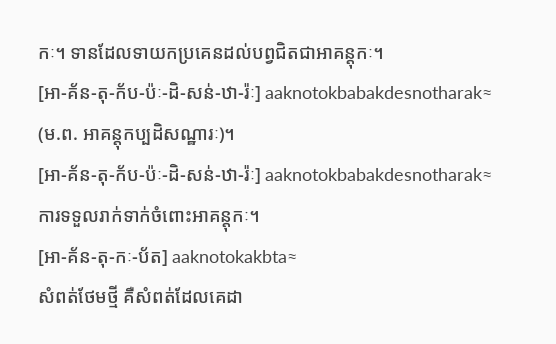កៈ។ ទានដែលទាយកប្រគេនដល់បព្វជិតជាអាគន្តុកៈ។
[អា-គ័ន-តុ-ក័ប-ប៉ៈ-ដិ-សន់-ឋា-រ៉ៈ] aaknotokbabakdesnotharak≈
(ម.ព. អាគន្តុកប្បដិសណ្ឋារៈ)។
[អា-គ័ន-តុ-ក័ប-ប៉ៈ-ដិ-សន់-ឋា-រ៉ៈ] aaknotokbabakdesnotharak≈
ការទទួលរាក់ទាក់ចំពោះអាគន្តុកៈ។
[អា-គ័ន-តុ-កៈ-ប័ត] aaknotokakbta≈
សំពត់ថែមថ្មី គឺសំពត់ដែលគេដា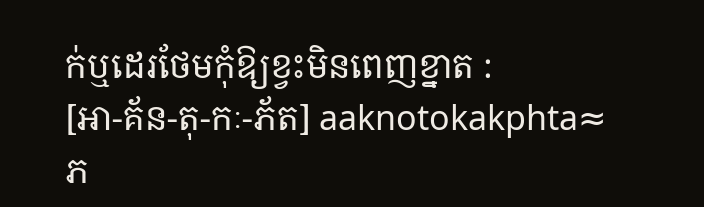ក់ឬដេរថែមកុំឱ្យខ្វះមិនពេញខ្នាត :
[អា-គ័ន-តុ-កៈ-ភ័ត] aaknotokakphta≈
ភ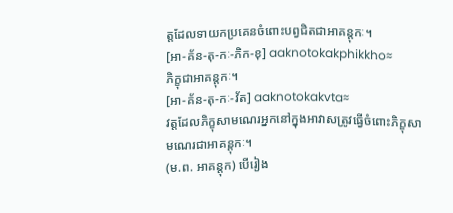ត្តដែលទាយកប្រគេនចំពោះបព្វជិតជាអាគន្តុកៈ។
[អា-គ័ន-តុ-កៈ-ភិក-ខុ] aaknotokakphikkho≈
ភិក្ខុជាអាគន្តុកៈ។
[អា-គ័ន-តុ-កៈ-វ័ត] aaknotokakvta≈
វត្តដែលភិក្ខុសាមណេរអ្នកនៅក្នុងអាវាសត្រូវធ្វើចំពោះភិក្ខុសាមណេរជាអាគន្តុកៈ។
(ម.ព. អាគន្តុក) បើរៀង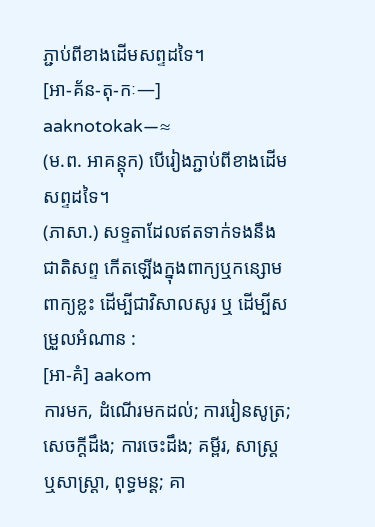ភ្ជាប់ពីខាងដើមសព្ទដទៃ។
[អា-គ័ន-តុ-កៈ—] aaknotokak—≈
(ម.ព. អាគន្តុក) បើរៀងភ្ជាប់ពីខាងដើមសព្ទដទៃ។
(ភាសា.) សទ្ទតាដែលឥតទាក់ទងនឹងជាតិសព្ទ កើតឡើងក្នុងពាក្យឬកន្សោមពាក្យខ្លះ ដើម្បីជាវិសាលសូរ ឬ ដើម្បីសម្រួលអំណាន :
[អា-គំ] aakom
ការមក, ដំណើរមកដល់; ការរៀនសូត្រ; សេចក្ដីដឹង; ការចេះដឹង; គម្ពីរ, សាស្ត្រឬសាស្ត្រា, ពុទ្ធមន្ត; គា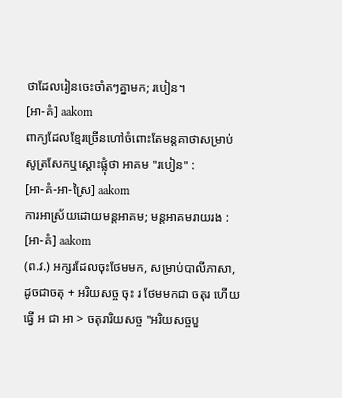ថាដែលរៀនចេះចាំតៗគ្នាមក; របៀន។
[អា-គំ] aakom
ពាក្យដែលខ្មែរច្រើនហៅចំពោះតែមន្តគាថាសម្រាប់សូត្រសែកឬស្ដោះផ្លុំថា អាគម "របៀន" :
[អា-គំ-អា-ស្រៃ] aakom
ការអាស្រ័យដោយមន្តអាគម; មន្តអាគមរាយរង :
[អា-គំ] aakom
(ព.វ.) អក្សរដែលចុះថែមមក, សម្រាប់បាលីភាសា, ដូចជាចតុ + អរិយសច្ច ចុះ រ ថែមមកជា ចតុរ ហើយធ្វើ អ ជា អា > ចតុរារិយសច្ច "អរិយសច្ចបួ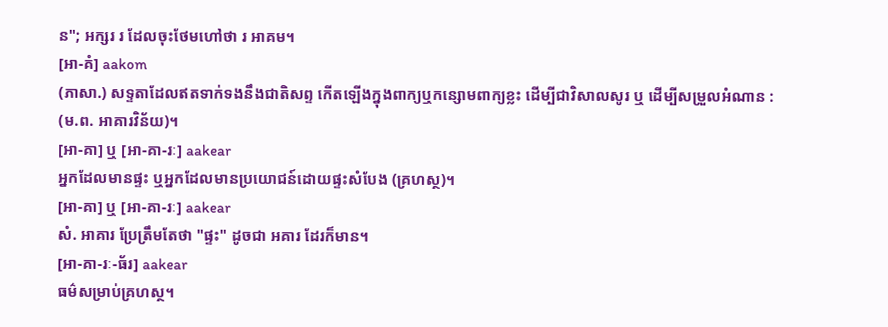ន"; អក្សរ រ ដែលចុះថែមហៅថា រ អាគម។
[អា-គំ] aakom
(ភាសា.) សទ្ទតាដែលឥតទាក់ទងនឹងជាតិសព្ទ កើតឡើងក្នុងពាក្យឬកន្សោមពាក្យខ្លះ ដើម្បីជាវិសាលសូរ ឬ ដើម្បីសម្រួលអំណាន :
(ម.ព. អាគារវិន័យ)។
[អា-គា] ឬ [អា-គា-រៈ] aakear
អ្នកដែលមានផ្ទះ ឬអ្នកដែលមានប្រយោជន៍ដោយផ្ទះសំបែង (គ្រហស្ថ)។
[អា-គា] ឬ [អា-គា-រៈ] aakear
សំ. អាគារ ប្រែត្រឹមតែថា "ផ្ទះ" ដូចជា អគារ ដែរក៏មាន។
[អា-គា-រៈ-ធ័រ] aakear
ធម៌សម្រាប់គ្រហស្ថ។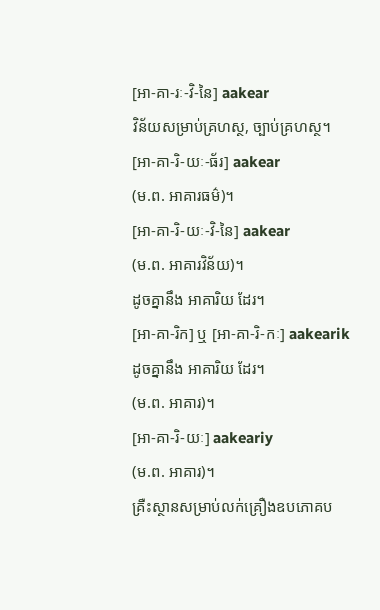[អា-គា-រៈ-វិ-នៃ] aakear
វិន័យសម្រាប់គ្រហស្ថ, ច្បាប់គ្រហស្ថ។
[អា-គា-រិ-យៈ-ធ័រ] aakear
(ម.ព. អាគារធម៌)។
[អា-គា-រិ-យៈ-វិ-នៃ] aakear
(ម.ព. អាគារវិន័យ)។
ដូចគ្នានឹង អាគារិយ ដែរ។
[អា-គា-រិក] ឬ [អា-គា-រិ-កៈ] aakearik
ដូចគ្នានឹង អាគារិយ ដែរ។
(ម.ព. អាគារ)។
[អា-គា-រិ-យៈ] aakeariy
(ម.ព. អាគារ)។
គ្រឺះស្ថានសម្រាប់លក់គ្រឿងឧបភោគប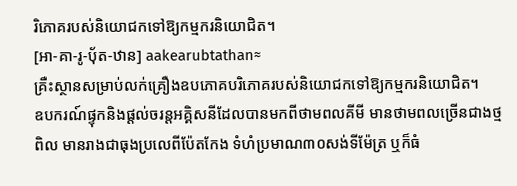រិភោគរបស់និយោជកទៅឱ្យកម្មករនិយោជិត។
[អា-គា-រូ-ប៉័ត-ឋាន] aakearubtathan≈
គ្រឺះស្ថានសម្រាប់លក់គ្រឿងឧបភោគបរិភោគរបស់និយោជកទៅឱ្យកម្មករនិយោជិត។
ឧបករណ៍ផ្ទុកនិងផ្ដល់ចរន្តអគ្គិសនីដែលបានមកពីថាមពលគីមី មានថាមពលច្រើនជាងថ្មពិល មានរាងជាធុងប្រលេពីប៉ែតកែង ទំហំប្រមាណ៣០សង់ទីម៉ែត្រ ឬក៏ធំ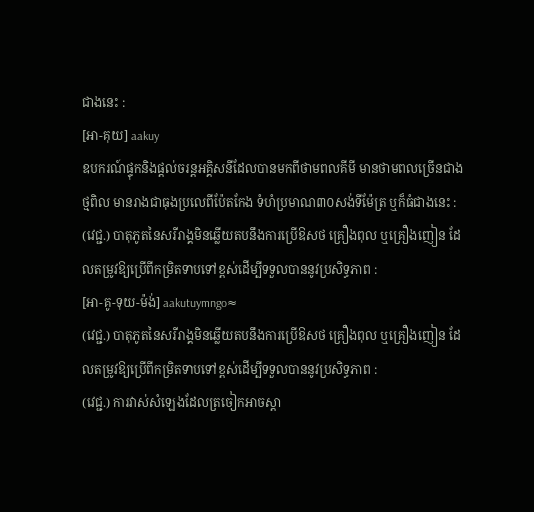ជាងនេះ :
[អា-គុយ] aakuy
ឧបករណ៍ផ្ទុកនិងផ្ដល់ចរន្តអគ្គិសនីដែលបានមកពីថាមពលគីមី មានថាមពលច្រើនជាងថ្មពិល មានរាងជាធុងប្រលេពីប៉ែតកែង ទំហំប្រមាណ៣០សង់ទីម៉ែត្រ ឬក៏ធំជាងនេះ :
(វេជ្ជ.) បាតុភូតនៃសរីរាង្គមិនឆ្លើយតបនឹងការប្រើឱសថ គ្រឿងពុល ឬគ្រឿងញៀន ដែលតម្រូវឱ្យប្រើពីកម្រិតទាបទៅខ្ពស់ដើម្បីទទួលបាននូវប្រសិទ្ធភាព :
[អា-គូ-ទុយ-ម៉ង់] aakutuymngo≈
(វេជ្ជ.) បាតុភូតនៃសរីរាង្គមិនឆ្លើយតបនឹងការប្រើឱសថ គ្រឿងពុល ឬគ្រឿងញៀន ដែលតម្រូវឱ្យប្រើពីកម្រិតទាបទៅខ្ពស់ដើម្បីទទួលបាននូវប្រសិទ្ធភាព :
(វេជ្ជ.) ការវាស់សំឡេងដែលត្រចៀកអាចស្ដា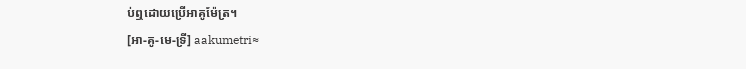ប់ឮដោយប្រើអាគូម៉ែត្រ។
[អា-គូ-មេ-ទ្រី] aakumetri≈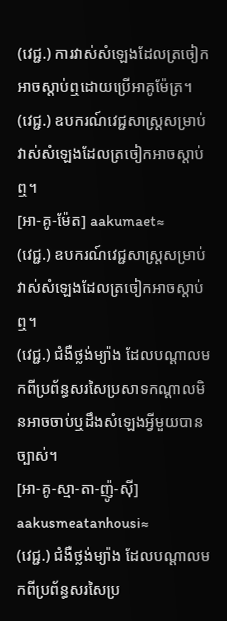(វេជ្ជ.) ការវាស់សំឡេងដែលត្រចៀកអាចស្ដាប់ឮដោយប្រើអាគូម៉ែត្រ។
(វេជ្ជ.) ឧបករណ៍វេជ្ជសាស្ត្រសម្រាប់វាស់សំឡេងដែលត្រចៀកអាចស្ដាប់ឮ។
[អា-គូ-ម៉ែត] aakumaet≈
(វេជ្ជ.) ឧបករណ៍វេជ្ជសាស្ត្រសម្រាប់វាស់សំឡេងដែលត្រចៀកអាចស្ដាប់ឮ។
(វេជ្ជ.) ជំងឺថ្លង់ម្យ៉ាង ដែលបណ្ដាលមកពីប្រព័ន្ធសរសៃប្រសាទកណ្ដាលមិនអាចចាប់ឬដឹងសំឡេងអ្វីមួយបានច្បាស់។
[អា-គូ-ស្មា-តា-ញ៉ូ-ស៊ី] aakusmeatanhousi≈
(វេជ្ជ.) ជំងឺថ្លង់ម្យ៉ាង ដែលបណ្ដាលមកពីប្រព័ន្ធសរសៃប្រ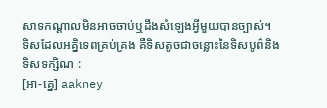សាទកណ្ដាលមិនអាចចាប់ឬដឹងសំឡេងអ្វីមួយបានច្បាស់។
ទិសដែលអគ្និទេពគ្រប់គ្រង គឺទិសតូចជាចន្លោះនៃទិសបូព៌និងទិសទក្សិណ :
[អា-គ្នេ] aakney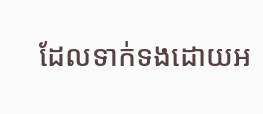ដែលទាក់ទងដោយអ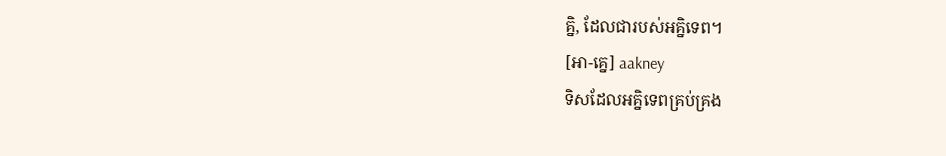គ្និ, ដែលជារបស់អគ្និទេព។
[អា-គ្នេ] aakney
ទិសដែលអគ្និទេពគ្រប់គ្រង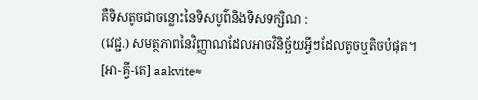គឺទិសតូចជាចន្លោះនៃទិសបូព៌និងទិសទក្សិណ :
(វេជ្ជ.) សមត្ថភាពនៃវិញ្ញាណដែលអាចវិនិច្ឆ័យអ្វីៗដែលតូចឬតិចបំផុត។
[អា-គ្វី-តេ] aakvite≈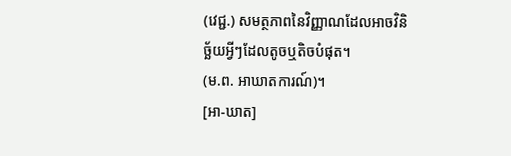(វេជ្ជ.) សមត្ថភាពនៃវិញ្ញាណដែលអាចវិនិច្ឆ័យអ្វីៗដែលតូចឬតិចបំផុត។
(ម.ព. អាឃាតការណ៍)។
[អា-ឃាត]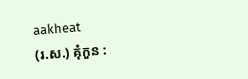aakheat
(រ.ស.) គុំកួន :